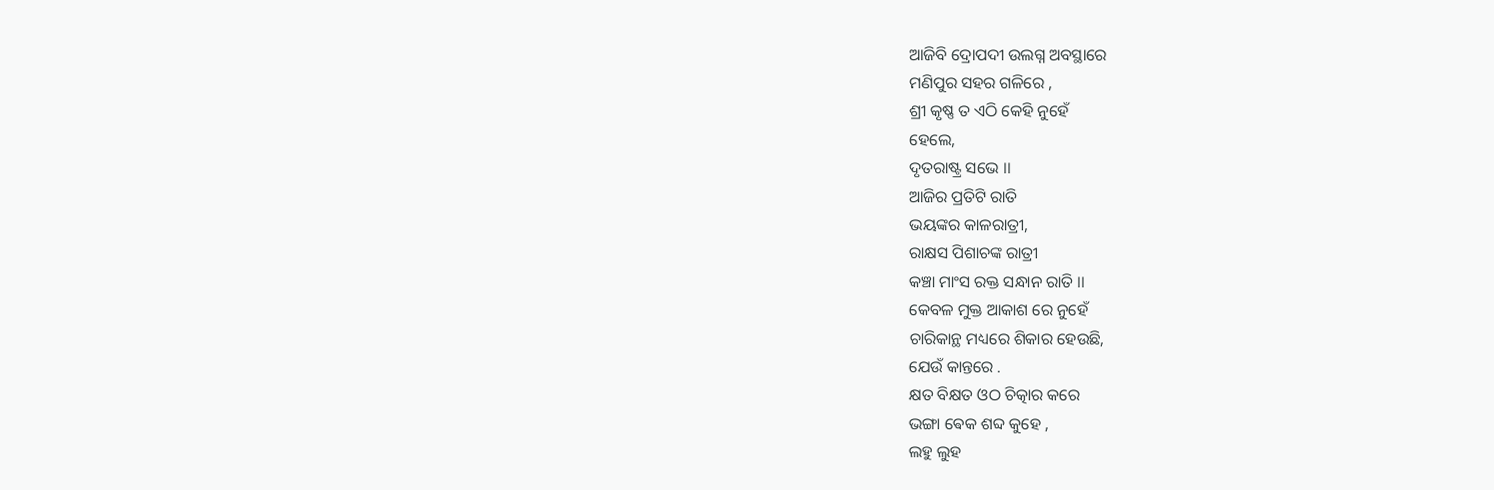ଆଜିବି ଦ୍ରୋପଦୀ ଉଲଗ୍ନ ଅବସ୍ଥାରେ
ମଣିପୁର ସହର ଗଳିରେ ,
ଶ୍ରୀ କୃଷ୍ଣ ତ ଏଠି କେହି ନୁହେଁ
ହେଲେ,
ଦୃତରାଷ୍ଟ୍ର ସଭେ ।।
ଆଜିର ପ୍ରତିଟି ରାତି
ଭୟଙ୍କର କାଳରାତ୍ରୀ,
ରାକ୍ଷସ ପିଶାଚଙ୍କ ରାତ୍ରୀ
କଞ୍ଚା ମାଂସ ରକ୍ତ ସନ୍ଧାନ ରାତି ।।
କେବଳ ମୁକ୍ତ ଆକାଶ ରେ ନୁହେଁ
ଚାରିକାନ୍ଥ ମଧ୍ୟରେ ଶିକାର ହେଉଛି,
ଯେଉଁ କାନ୍ତରେ .
କ୍ଷତ ବିକ୍ଷତ ଓଠ ଚିତ୍କାର କରେ
ଭଙ୍ଗା ଵେକ ଶବ୍ଦ କୁହେ ,
ଲହୁ ଲୁହ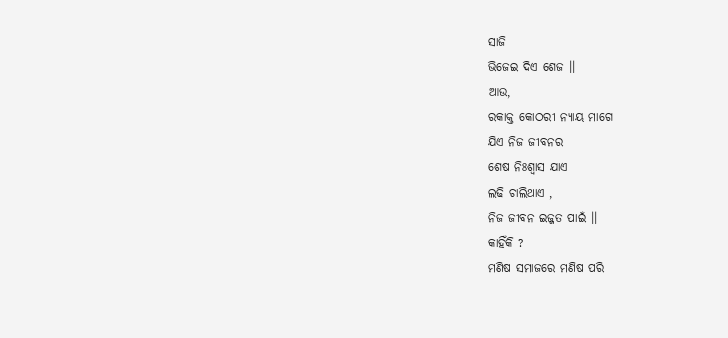ସାଜି
ଭିଜେଇ ଦିଏ ଶେଜ ।।
ଆଉ,
ରକାକ୍ତ କୋଠରୀ ନ୍ୟାୟ ମାଗେ
ଯିଏ ନିଜ ଜୀବନର
ଶେଷ ନିଃଶ୍ୱାସ ଯାଏ
ଲଢି ଚାଲିଥାଏ ,
ନିଜ ଜୀବନ ଇଜ୍ଜତ ପାଇଁ ।।
କାହିଁକି ?
ମଣିଷ ସମାଜରେ ମଣିଷ ପରି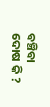ବଞ୍ଚିବା ଦୋଷ କି ?